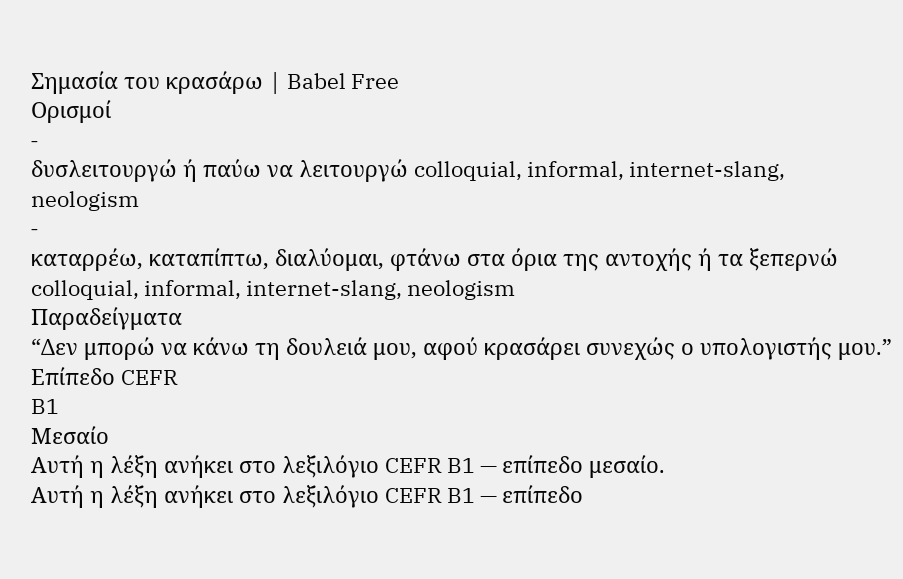Σημασία του κρασάρω | Babel Free
Ορισμοί
-
δυσλειτουργώ ή παύω να λειτουργώ colloquial, informal, internet-slang, neologism
-
καταρρέω, καταπίπτω, διαλύομαι, φτάνω στα όρια της αντοχής ή τα ξεπερνώ colloquial, informal, internet-slang, neologism
Παραδείγματα
“Δεν μπορώ να κάνω τη δουλειά μου, αφού κρασάρει συνεχώς ο υπολογιστής μου.”
Επίπεδο CEFR
B1
Μεσαίο
Αυτή η λέξη ανήκει στο λεξιλόγιο CEFR B1 — επίπεδο μεσαίο.
Αυτή η λέξη ανήκει στο λεξιλόγιο CEFR B1 — επίπεδο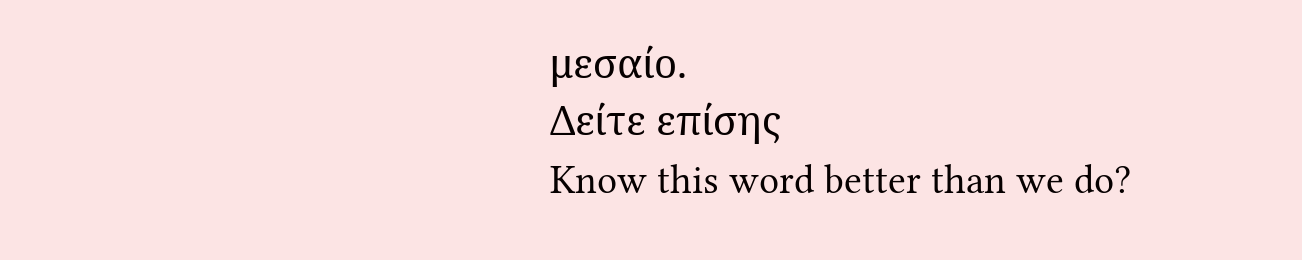μεσαίο.
Δείτε επίσης
Know this word better than we do?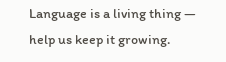Language is a living thing — help us keep it growing.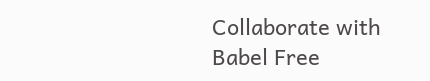Collaborate with Babel Free